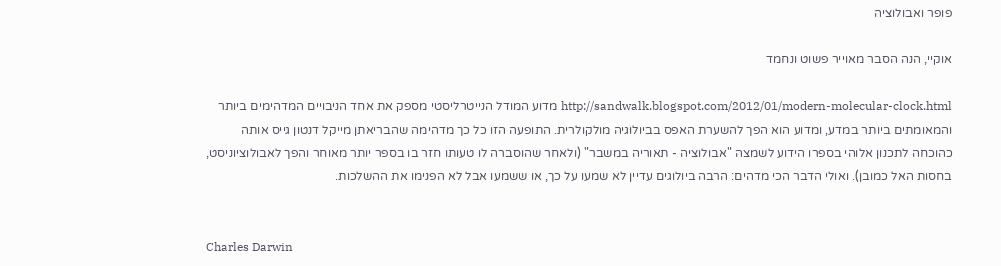פופר ואבולוציה

אוקיי, הנה הסבר מאוייר פשוט ונחמד

http://sandwalk.blogspot.com/2012/01/modern-molecular-clock.html מדוע המודל הנייטרליסטי מספק את אחד הניבויים המדהימים ביותר והמאומתים ביותר במדע, ומדוע הוא הפך להשערת האפס בביולוגיה מולקולרית. התופעה הזו כל כך מדהימה שהבריאתן מייקל דנטון גייס אותה כהוכחה לתכנון אלוהי בספרו הידוע לשמצה "אבולוציה - תאוריה במשבר" (ולאחר שהוסברה לו טעותו חזר בו בספר יותר מאוחר והפך לאבולוציוניסט, בחסות האל כמובן). ואולי הדבר הכי מדהים: הרבה ביולוגים עדיין לא שמעו על כך, או ששמעו אבל לא הפנימו את ההשלכות.


Charles Darwin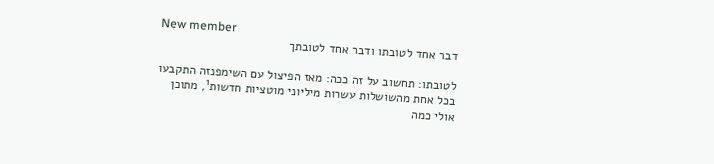New member
דבר אחד לטובתו ודבר אחד לטובתך

לטובתו: תחשוב על זה ככה: מאז הפיצול עם השימפנזה התקבעו בכל אחת מהשושלות עשרות מיליוני מוטציות חדשות¹, מתוכן אולי כמה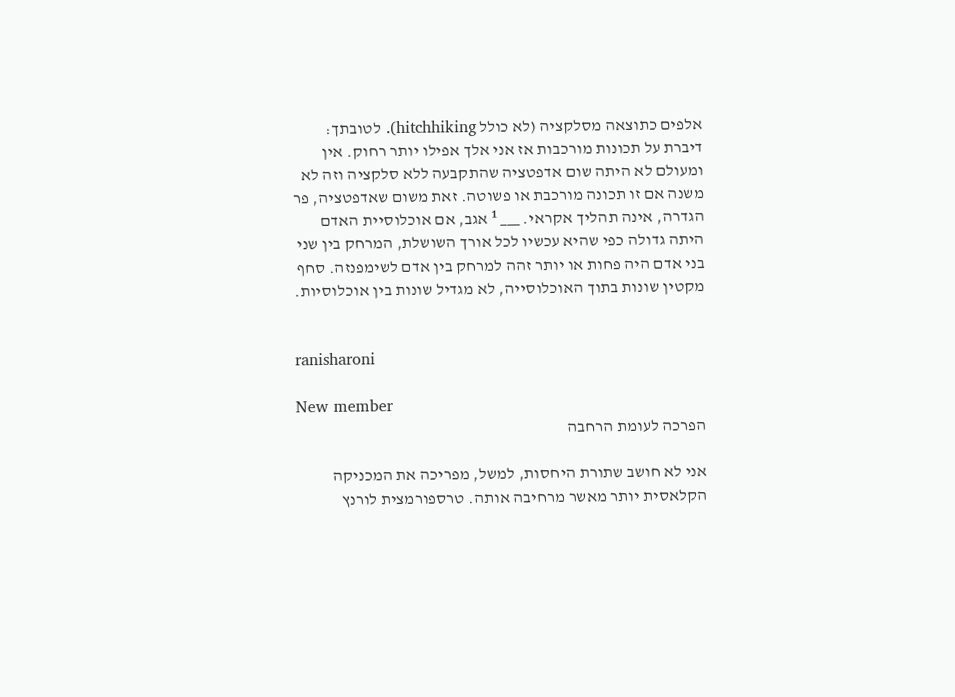אלפים כתוצאה מסלקציה (לא כולל hitchhiking). לטובתך: דיברת על תכונות מורכבות אז אני אלך אפילו יותר רחוק. אין ומעולם לא היתה שום אדפטציה שהתקבעה ללא סלקציה וזה לא משנה אם זו תכונה מורכבת או פשוטה. זאת משום שאדפטציה, פר הגדרה, אינה תהליך אקראי. ___ ¹ אגב, אם אוכלוסיית האדם היתה גדולה כפי שהיא עכשיו לכל אורך השושלת, המרחק בין שני בני אדם היה פחות או יותר זהה למרחק בין אדם לשימפנזה. סחף מקטין שונות בתוך האוכלוסייה, לא מגדיל שונות בין אוכלוסיות.


ranisharoni

New member
הפרכה לעומת הרחבה

אני לא חושב שתורת היחסות, למשל, מפריכה את המכניקה הקלאסית יותר מאשר מרחיבה אותה. טרספורמצית לורנץ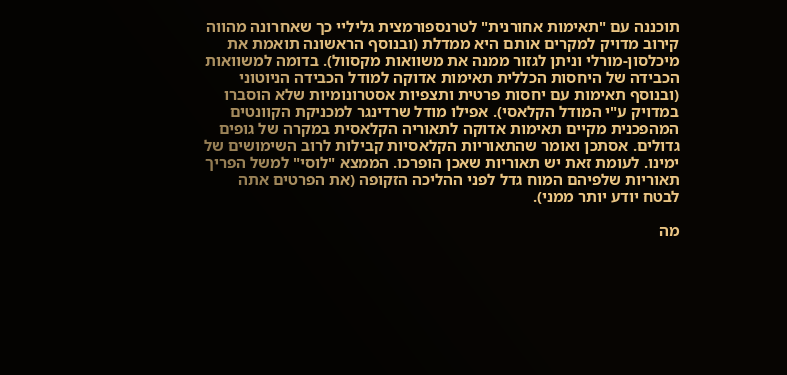תוכננה עם "תאימות אחורנית" לטרנספורמצית גליליי כך שאחרונה מהווה קירוב מדויק למקרים אותם היא ממדלת (ובנוסף הראשונה תואמת את מיכלסון-מורלי וניתן לגזור ממנה את משוואות מקסוול). בדומה למשוואות הכבידה של היחסות הכללית תאימות אדוקה למודל הכבידה הניוטוני (ובנוסף תאימות עם יחסות פרטית ותצפיות אסטרונומיות שלא הוסברו במדויק ע"י המודל הקלאסי). אפילו מודל שרדינגר למכניקת הקוונטים המהפכנית מקיים תאימות אדוקה לתאוריה הקלאסית במקרה של גופים גדולים. אסתכן ואומר שהתאוריות הקלאסיות קבילות לרוב השימושים של ימינו. לעומת זאת יש תאוריות שאכן הופרכו. הממצא "לוסי" למשל הפריך תאוריות שלפיהם המוח גדל לפני ההליכה הזקופה (את הפרטים אתה לבטח יודע יותר ממני).

מה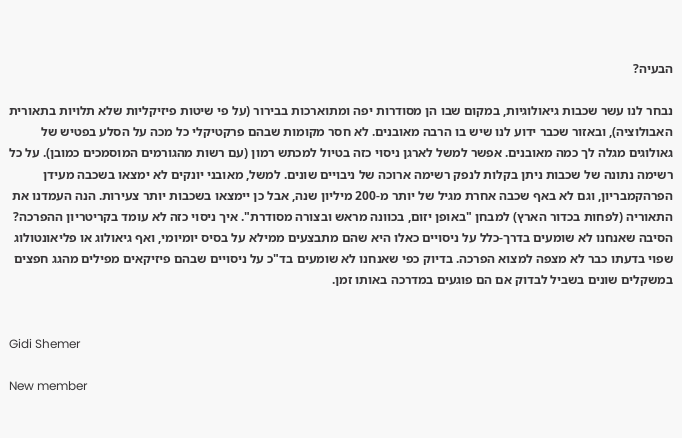הבעיה?

נבחר לנו עשר שכבות גיאולוגיות, במקום שבו הן מסודרות יפה ומתוארכות בבירור (על פי שיטות פיזיקליות שלא תלויות בתאורית האבולוציה), ובאזור שכבר ידוע לנו שיש בו הרבה מאובנים. לא חסר מקומות שבהם פרקטיקלי כל מכה על הסלע בפטיש של גאולוגים מגלה לך כמה מאובנים. אפשר למשל לארגן ניסוי כזה בטיול למכתש רמון (עם רשות מהגורמים המוסמכים כמובן). על כל רשימה נתונה של שכבות ניתן בקלות לנפק רשימה ארוכה של ניבויים שונים. למשל, מאובני יונקים לא ימצאו בשכבה מעידן הפרהקמבריון, וגם לא באף שכבה אחרת מגיל של יותר מ-200 מיליון שנה, אבל כן יימצאו בשכבות יותר צעירות. הנה העמדנו את התאוריה (לפחות בכדור הארץ) למבחן "באופן יזום, בכוונה מראש ובצורה מסודרת". איך ניסוי כזה לא עומד בקריטריון ההפרכה? הסיבה שאנחנו לא שומעים בדרך-כלל על ניסויים כאלו היא שהם מתבצעים ממילא על בסיס יומיומי, ואף גיאולוג או פליאונטולוג שפוי בדעתו כבר לא מצפה למצוא הפרכה. בדיוק כפי שאנחנו לא שומעים בד"כ על ניסויים שבהם פיזיקאים מפילים מהגג חפצים במשקלים שונים בשביל לבדוק אם הם פוגעים במדרכה באותו זמן.


Gidi Shemer

New member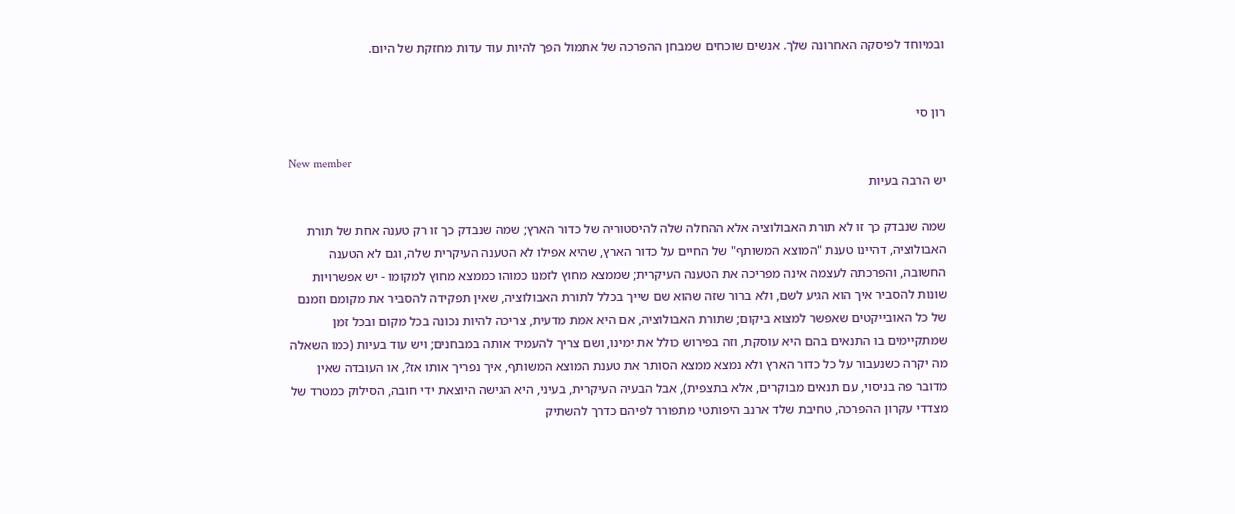ובמיוחד לפיסקה האחרונה שלך. אנשים שוכחים שמבחן ההפרכה של אתמול הפך להיות עוד עדות מחזקת של היום.


רון סי

New member
יש הרבה בעיות

שמה שנבדק כך זו לא תורת האבולוציה אלא ההחלה שלה להיסטוריה של כדור הארץ; שמה שנבדק כך זו רק טענה אחת של תורת האבולוציה, דהיינו טענת "המוצא המשותף" של החיים על כדור הארץ, שהיא אפילו לא הטענה העיקרית שלה, וגם לא הטענה החשובה, והפרכתה לעצמה אינה מפריכה את הטענה העיקרית; שממצא מחוץ לזמנו כמוהו כממצא מחוץ למקומו - יש אפשרויות שונות להסביר איך הוא הגיע לשם, ולא ברור שזה שהוא שם שייך בכלל לתורת האבולוציה, שאין תפקידה להסביר את מקומם וזמנם של כל האובייקטים שאפשר למצוא ביקום; שתורת האבולוציה, אם היא אמת מדעית, צריכה להיות נכונה בכל מקום ובכל זמן שמתקיימים בו התנאים בהם היא עוסקת, וזה בפירוש כולל את ימינו, ושם צריך להעמיד אותה במבחנים; ויש עוד בעיות (כמו השאלה מה יקרה כשנעבור על כל כדור הארץ ולא נמצא ממצא הסותר את טענת המוצא המשותף, איך נפריך אותו אז?, או העובדה שאין מדובר פה בניסוי, עם תנאים מבוקרים, אלא בתצפית), אבל הבעיה העיקרית, בעיני, היא הגישה היוצאת ידי חובה, הסילוק כמטרד של מצדדי עקרון ההפרכה, טחיבת שלד ארנב היפותטי מתפורר לפיהם כדרך להשתיק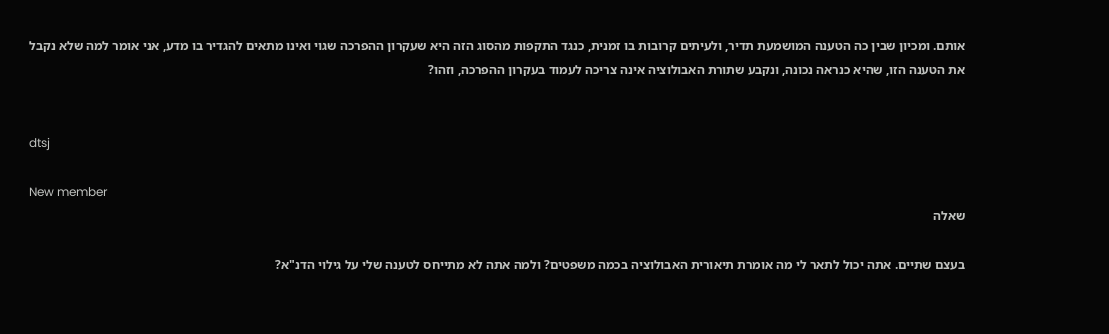אותם. ומכיון שבין כה הטענה המושמעת תדיר, ולעיתים קרובות בו זמנית, כנגד התקפות מהסוג הזה היא שעקרון ההפרכה שגוי ואינו מתאים להגדיר בו מדע, אני אומר למה שלא נקבל את הטענה הזו, שהיא כנראה נכונה, ונקבע שתורת האבולוציה אינה צריכה לעמוד בעקרון ההפרכה, וזהו?


dtsj

New member
שאלה

בעצם שתיים. אתה יכול לתאר לי מה אומרת תיאורית האבולוציה בכמה משפטים? ולמה אתה לא מתייחס לטענה שלי על גילוי הדנ"א?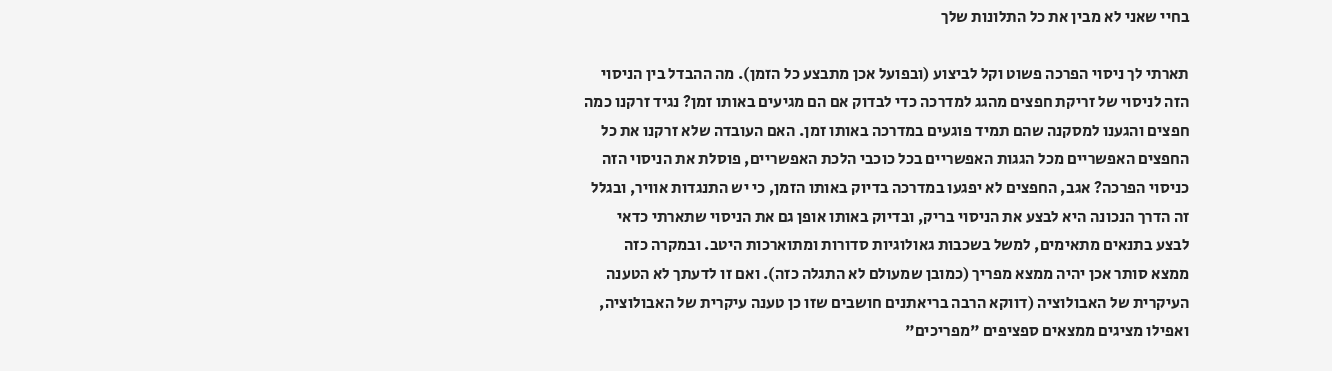בחיי שאני לא מבין את כל התלונות שלך

תארתי לך ניסוי הפרכה פשוט וקל לביצוע (ובפועל אכן מתבצע כל הזמן). מה ההבדל בין הניסוי הזה לניסוי של זריקת חפצים מהגג למדרכה כדי לבדוק אם הם מגיעים באותו זמן? נגיד זרקנו כמה חפצים והגענו למסקנה שהם תמיד פוגעים במדרכה באותו זמן. האם העובדה שלא זרקנו את כל החפצים האפשריים מכל הגגות האפשריים בכל כוכבי הלכת האפשריים, פוסלת את הניסוי הזה כניסוי הפרכה? אגב, החפצים לא יפגעו במדרכה בדיוק באותו הזמן, כי יש התנגדות אוויר, ובגלל זה הדרך הנכונה היא לבצע את הניסוי בריק, ובדיוק באותו אופן גם את הניסוי שתארתי כדאי לבצע בתנאים מתאימים, למשל בשכבות גאולוגיות סדורות ומתוארכות היטב. ובמקרה כזה ממצא סותר אכן יהיה ממצא מפריך (כמובן שמעולם לא התגלה כזה). ואם זו לדעתך לא הטענה העיקרית של האבולוציה (דווקא הרבה בריאתנים חושבים שזו כן טענה עיקרית של האבולוציה, ואפילו מציגים ממצאים ספציפים "מפריכים"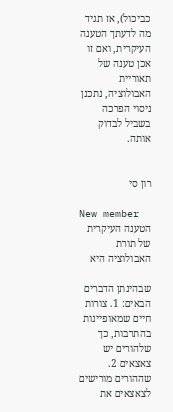כביכול), אז תגיד מה לדעתך הטענה העיקרית, ואם זו אכן טענה של תאוריית האבולוציה, נתכנן ניסוי הפרכה בשביל לבדוק אותה.


רון סי

New member
הטענה העיקרית של תורת האבולוציה היא

שבהינתן הדברים הבאים: 1. צורות חיים שמאופיינות בהתרבות, כך שלהורים יש צאצאים 2. שההורים מורישים לצאצאים את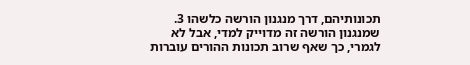תכונותיהם, דרך מנגנון הורשה כלשהו 3. שמנגנון הורשה זה מדוייק למדי, אבל לא לגמרי, כך שאף שרוב תכונות ההורים עוברות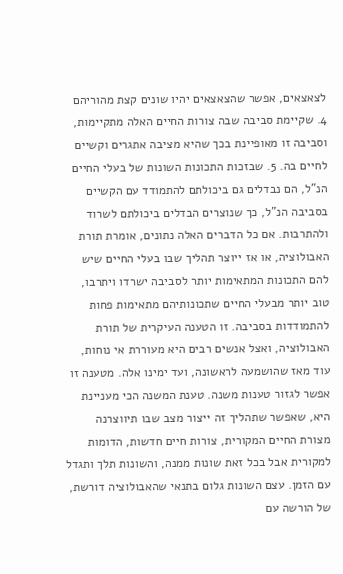לצאצאים, אפשר שהצאצאים יהיו שונים קצת מהוריהם 4. שקיימת סביבה שבה צורות החיים האלה מתקיימות, וסביבה זו מאופיינת בכך שהיא מציבה אתגרים וקשיים לחיים בה. 5. שבזכות התכונות השונות של בעלי החיים הנ"ל, הם נבדלים גם ביכולתם להתמודד עם הקשיים בסביבה הנ"ל, כך שנוצרים הבדלים ביכולתם לשרוד ולהתרבות. אם כל הדברים האלה נתונים, אומרת תורת האבולוציה, או אז ייוצר תהליך שבו בעלי החיים שיש להם התכונות המתאימות יותר לסביבה ישרדו ויתרבו, טוב יותר מבעלי החיים שתכונותיהם מתאימות פחות להתמודדות בסביבה. זו הטענה העיקרית של תורת האבולוציה, ואצל אנשים רבים היא מעוררת אי נוחות, עוד מאז שהושמעה לראשונה, ועד ימינו אלה. מטענה זו אפשר לגזור טענות משנה. טענת המשנה הכי מעניינת היא, שאפשר שתהליך זה ייצור מצב שבו תיווצרנה מצורת החיים המקורית, צורות חיים חדשות, הדומות למקורית אבל בכל זאת שונות ממנה, והשונות תלך ותגדל עם הזמן. עצם השונות גלום בתנאי שהאבולוציה דורשת, של הורשה עם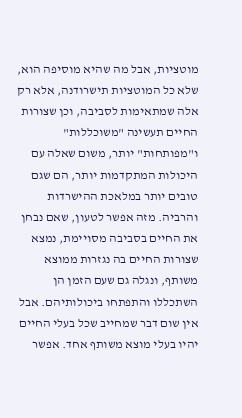מוטציות, אבל מה שהיא מוסיפה הוא, שלא כל המוטציות תישרודנה, אלא רק אלה שמתאימות לסביבה, וכן שצורות החיים תעשינה "משוכללות" ו"מפותחות" יותר, משום שאלה עם היכולות המתקדמות יותר, הם שגם טובים יותר במלאכת ההישרדות והרביה. מזה אפשר לטעון, שאם נבחן את החיים בסביבה מסויימת, נמצא שצורות החיים בה נגזרות ממוצא משותף, ונגלה גם שעם הזמן הן השתכללו והתפתחו ביכולותיהם. אבל אין שום דבר שמחייב שכל בעלי החיים יהיו בעלי מוצא משותף אחד. אפשר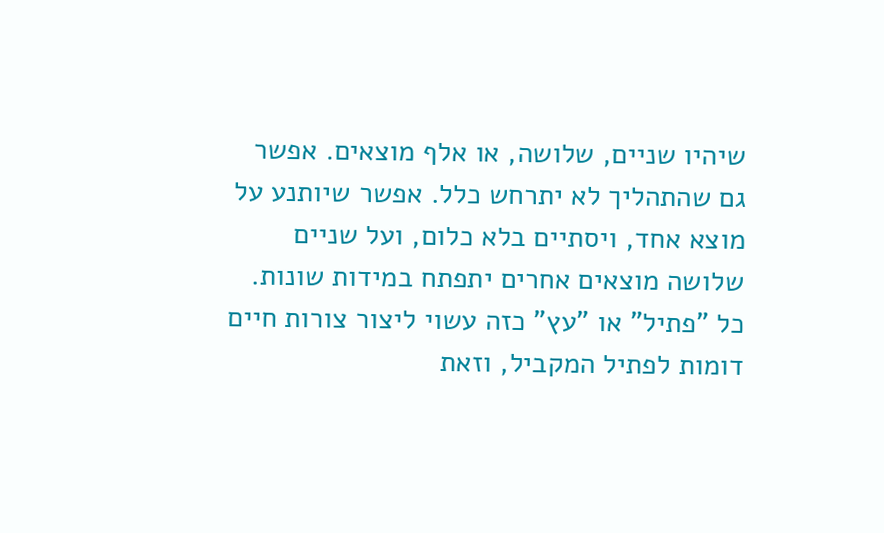שיהיו שניים, שלושה, או אלף מוצאים. אפשר גם שהתהליך לא יתרחש כלל. אפשר שיותנע על מוצא אחד, ויסתיים בלא כלום, ועל שניים שלושה מוצאים אחרים יתפתח במידות שונות. כל "פתיל" או "עץ" כזה עשוי ליצור צורות חיים דומות לפתיל המקביל, וזאת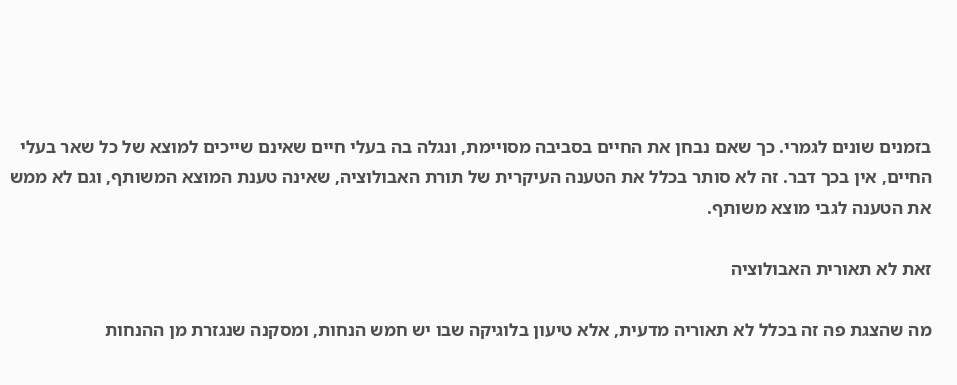בזמנים שונים לגמרי. כך שאם נבחן את החיים בסביבה מסויימת, ונגלה בה בעלי חיים שאינם שייכים למוצא של כל שאר בעלי החיים, אין בכך דבר. זה לא סותר בכלל את הטענה העיקרית של תורת האבולוציה, שאינה טענת המוצא המשותף, וגם לא ממש את הטענה לגבי מוצא משותף.

זאת לא תאורית האבולוציה

מה שהצגת פה זה בכלל לא תאוריה מדעית, אלא טיעון בלוגיקה שבו יש חמש הנחות, ומסקנה שנגזרת מן ההנחות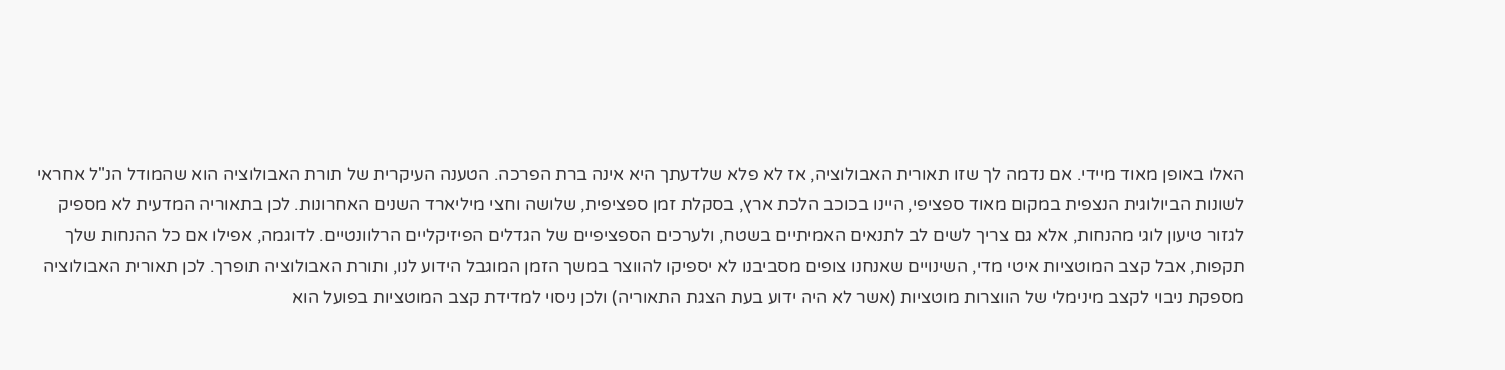האלו באופן מאוד מיידי. אם נדמה לך שזו תאורית האבולוציה, אז לא פלא שלדעתך היא אינה ברת הפרכה. הטענה העיקרית של תורת האבולוציה הוא שהמודל הנ"ל אחראי לשונות הביולוגית הנצפית במקום מאוד ספציפי, היינו בכוכב הלכת ארץ, בסקלת זמן ספציפית, שלושה וחצי מיליארד השנים האחרונות. לכן בתאוריה המדעית לא מספיק לגזור טיעון לוגי מהנחות, אלא גם צריך לשים לב לתנאים האמיתיים בשטח, ולערכים הספציפיים של הגדלים הפיזיקליים הרלוונטיים. לדוגמה, אפילו אם כל ההנחות שלך תקפות, אבל קצב המוטציות איטי מדי, השינויים שאנחנו צופים מסביבנו לא יספיקו להווצר במשך הזמן המוגבל הידוע לנו, ותורת האבולוציה תופרך. לכן תאורית האבולוציה מספקת ניבוי לקצב מינימלי של הווצרות מוטציות (אשר לא היה ידוע בעת הצגת התאוריה) ולכן ניסוי למדידת קצב המוטציות בפועל הוא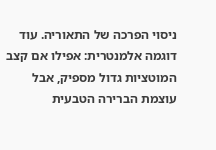ניסוי הפרכה של התאוריה. עוד דוגמה אלמנטרית: אפילו אם קצב המוטציות גדול מספיק, אבל עוצמת הברירה הטבעית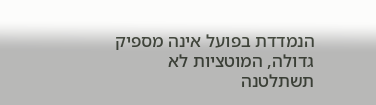הנמדדת בפועל אינה מספיק גדולה, המוטציות לא תשתלטנה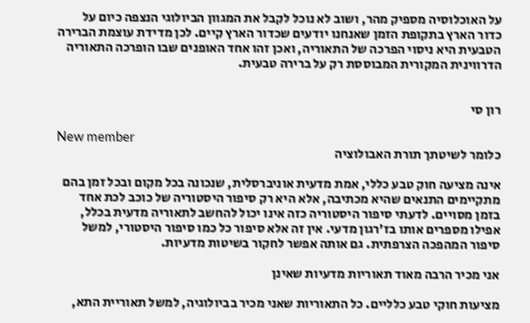על האוכלוסיה מספיק מהר, ושוב לא נוכל לקבל את המגוון הביולוגי הנצפה כיום על כדור הארץ בתקופת הזמן שאנחנו יודעים שכדור הארץ קיים. לכן מדידת עוצמת הברירה הטבעית היא ניסוי הפרכה של התאוריה, ואכן זהו אחד האופנים שבו הופרכה התאוריה הדרווינית המקורית המבוססת רק על ברירה טבעית.


רון סי

New member
כלומר לשיטתך תורת האבולוציה

אינה מציעה חוק טבע כללי, אמת מדעית אוניברסלית, שנכונה בכל מקום ובכל זמן בהם מתקיימים התנאים שהיא מכתיבה, אלא היא רק סיפור היסטוריה של כוכב לכת אחד בזמן מסויים. לדעתי סיפור היסטוריה כזה אינו יכול להחשב לתאוריה מדעית בכלל, אפילו מספרים אותו בז'רגון מדעי. אין זה אלא סיפור כל כמו סיפור היסטורי, למשל סיפור המהפכה הצרפתית. גם אותה אפשר לחקור בשיטות מדעיות.

אני מכיר הרבה מאוד תאוריות מדעיות שאינן

מציעות חוקי טבע כלליים. כל התאוריות שאני מכיר בביולוגיה, למשל תאוריית התא,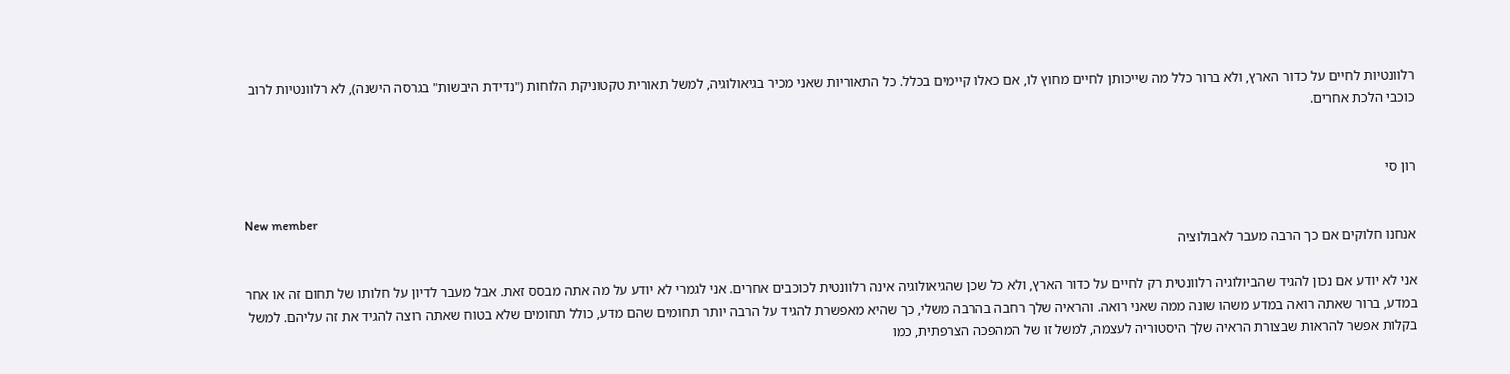רלוונטיות לחיים על כדור הארץ, ולא ברור כלל מה שייכותן לחיים מחוץ לו, אם כאלו קיימים בכלל. כל התאוריות שאני מכיר בגיאולוגיה, למשל תאורית טקטוניקת הלוחות ("נדידת היבשות" בגרסה הישנה), לא רלוונטיות לרוב כוכבי הלכת אחרים.


רון סי

New member
אנחנו חלוקים אם כך הרבה מעבר לאבולוציה

אני לא יודע אם נכון להגיד שהביולוגיה רלוונטית רק לחיים על כדור הארץ, ולא כל שכן שהגיאולוגיה אינה רלוונטית לכוכבים אחרים. אני לגמרי לא יודע על מה אתה מבסס זאת. אבל מעבר לדיון על חלותו של תחום זה או אחר במדע, ברור שאתה רואה במדע משהו שונה ממה שאני רואה. והראיה שלך רחבה בהרבה משלי, כך שהיא מאפשרת להגיד על הרבה יותר תחומים שהם מדע, כולל תחומים שלא בטוח שאתה רוצה להגיד את זה עליהם. למשל בקלות אפשר להראות שבצורת הראיה שלך היסטוריה לעצמה, למשל זו של המהפכה הצרפתית, כמו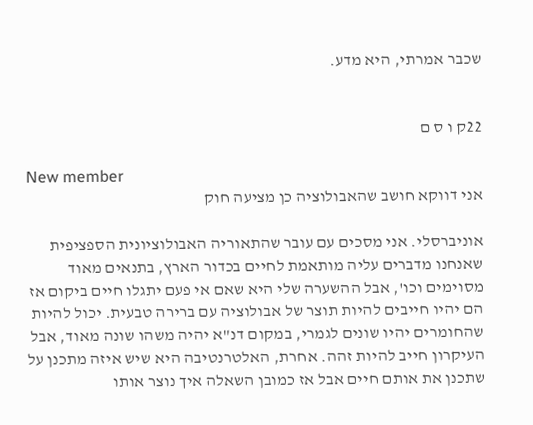שכבר אמרתי, היא מדע.


22ק ו ס ם

New member
אני דווקא חושב שהאבולוציה כן מציעה חוק

אוניברסלי. אני מסכים עם עובר שהתאוריה האבולוציונית הספציפית שאנחנו מדברים עליה מותאמת לחיים בכדור הארץ, בתנאים מאוד מסוימים וכו', אבל ההשערה שלי היא שאם אי פעם יתגלו חיים ביקום אז הם יהיו חייבים להיות תוצר של אבולוציה עם ברירה טבעית. יכול להיות שהחומרים יהיו שונים לגמרי, במקום דנ"א יהיה משהו שונה מאוד, אבל העיקרון חייב להיות זהה. אחרת, האלטרנטיבה היא שיש איזה מתכנן על שתכנן את אותם חיים אבל אז כמובן השאלה איך נוצר אותו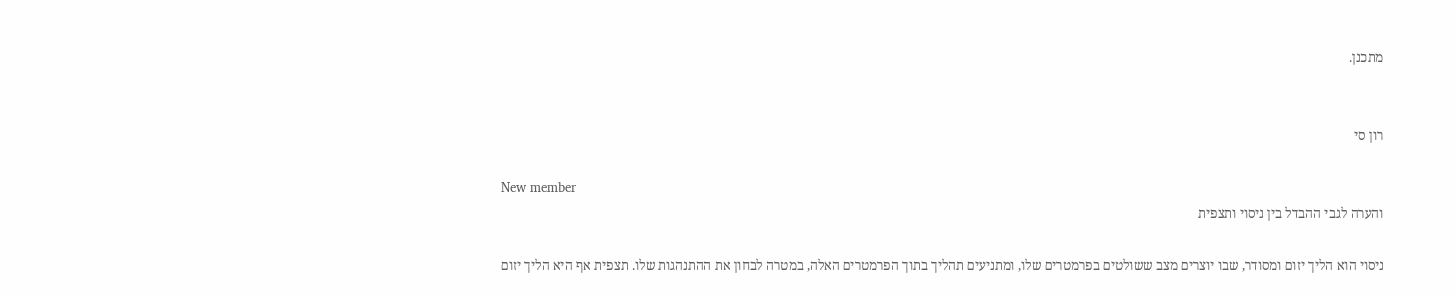מתכנן.


רון סי

New member
והערה לגבי ההבדל בין ניסוי ותצפית

ניסוי הוא הליך יזום ומסודר, שבו יוצרים מצב ששולטים בפרמטרים שלו, ומתניעים תהליך בתוך הפרמטרים האלה, במטרה לבחון את ההתנהגות שלו. תצפית אף היא הליך יזום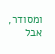ומסודר, אבל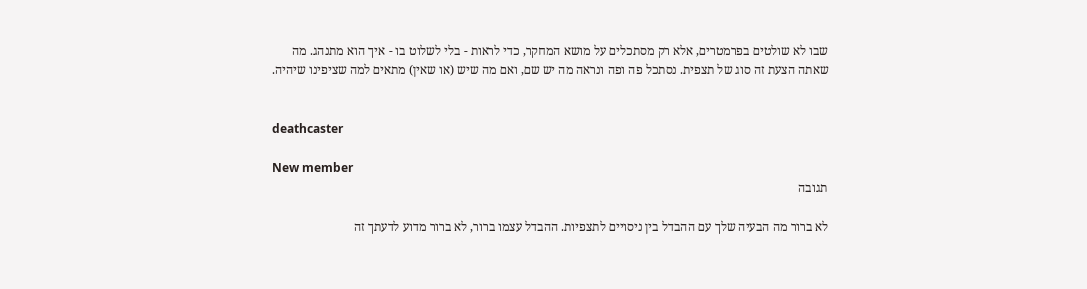שבו לא שולטים בפרמטרים, אלא רק מסתכלים על מושא המחקר, כדי לראות - בלי לשלוט בו - איך הוא מתנהג. מה שאתה הצעת זה סוג של תצפית. נסתכל פה ופה ונראה מה יש שם, ואם מה שיש (או שאין) מתאים למה שציפינו שיהיה.


deathcaster

New member
תגובה

לא ברור מה הבעיה שלך עם ההבדל בין ניסויים לתצפיות. ההבדל עצמו ברור, לא ברור מדוע לדעתך זה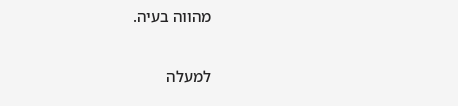מהווה בעיה.

למעלה